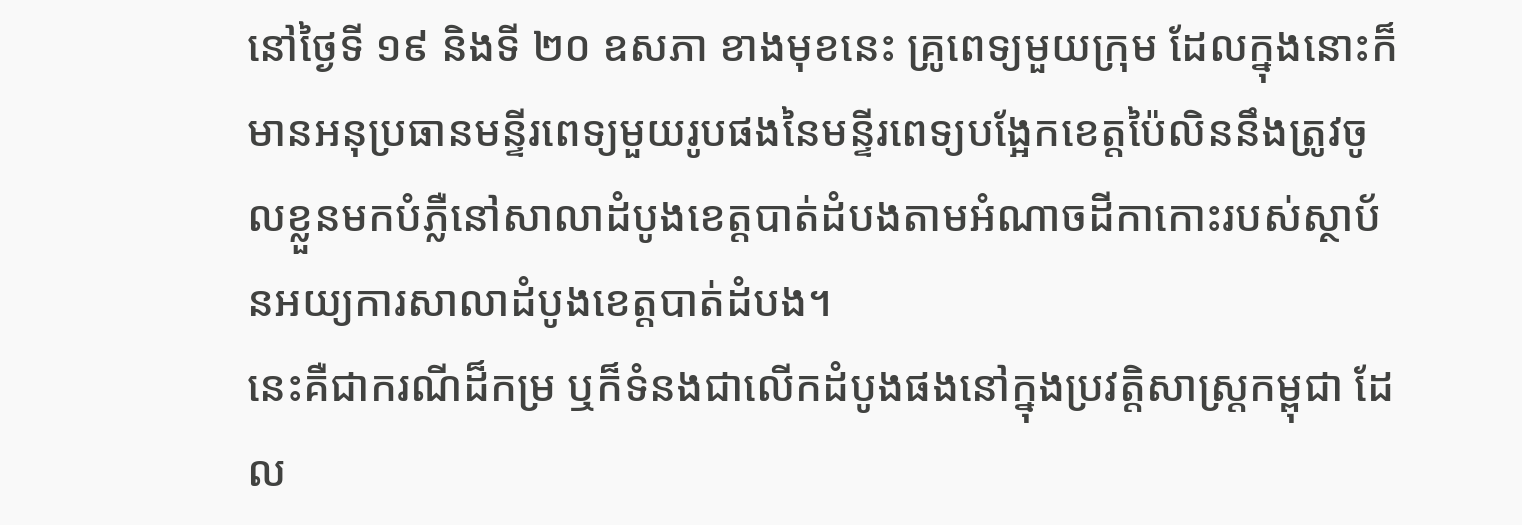នៅថ្ងៃទី ១៩ និងទី ២០ ឧសភា ខាងមុខនេះ គ្រូពេទ្យមួយក្រុម ដែលក្នុងនោះក៏មានអនុប្រធានមន្ទីរពេទ្យមួយរូបផងនៃមន្ទីរពេទ្យបង្អែកខេត្តប៉ៃលិននឹងត្រូវចូលខ្លួនមកបំភ្លឺនៅសាលាដំបូងខេត្តបាត់ដំបងតាមអំណាចដីកាកោះរបស់ស្ថាប័នអយ្យការសាលាដំបូងខេត្តបាត់ដំបង។
នេះគឺជាករណីដ៏កម្រ ឬក៏ទំនងជាលើកដំបូងផងនៅក្នុងប្រវត្តិសាស្ត្រកម្ពុជា ដែល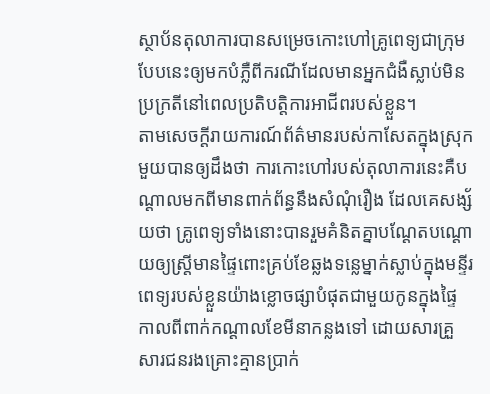ស្ថាប័នតុលាការបានសម្រេចកោះហៅគ្រូពេទ្យជាក្រុមបែបនេះឲ្យមកបំភ្លឺពីករណីដែលមានអ្នកជំងឺស្លាប់មិនប្រក្រតីនៅពេលប្រតិបត្តិការអាជីពរបស់ខ្លួន។
តាមសេចក្ដីរាយការណ៍ព័ត៌មានរបស់កាសែតក្នុងស្រុកមួយបានឲ្យដឹងថា ការកោះហៅរបស់តុលាការនេះគឺបណ្ដាលមកពីមានពាក់ព័ន្ធនឹងសំណុំរឿង ដែលគេសង្ស័យថា គ្រូពេទ្យទាំងនោះបានរួមគំនិតគ្នាបណ្ដែតបណ្ដោយឲ្យស្ត្រីមានផ្ទៃពោះគ្រប់ខែឆ្លងទន្លេម្នាក់ស្លាប់ក្នុងមន្ទីរពេទ្យរបស់ខ្លួនយ៉ាងខ្លោចផ្សាបំផុតជាមួយកូនក្នុងផ្ទៃកាលពីពាក់កណ្ដាលខែមីនាកន្លងទៅ ដោយសារគ្រួសារជនរងគ្រោះគ្មានប្រាក់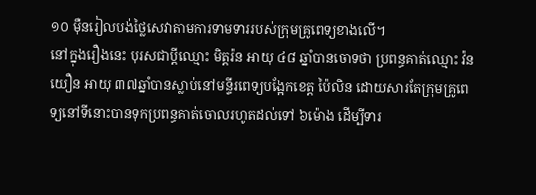១០ ម៉ឺនរៀលបង់ថ្លៃសេវាតាមការទាមទាររបស់ក្រុមគ្រូពេទ្យខាងលើ។
នៅក្នុងរឿងនេះ បុរសជាប្តីឈ្មោះ មិត្តរ៉ន អាយុ ៤៨ ឆ្នាំបានចោទថា ប្រពន្ធគាត់ឈ្មោះ វ៉ន យឿន អាយុ ៣៧ឆ្នាំបានស្លាប់នៅមន្ទីរពេទ្យបង្អែកខេត្ត ប៉ៃលិន ដោយសារតែក្រុមគ្រូពេទ្យនៅទីនោះបានទុកប្រពន្ធគាត់ចោលរហូតដល់ទៅ ៦ម៉ោង ដើម្បីទារ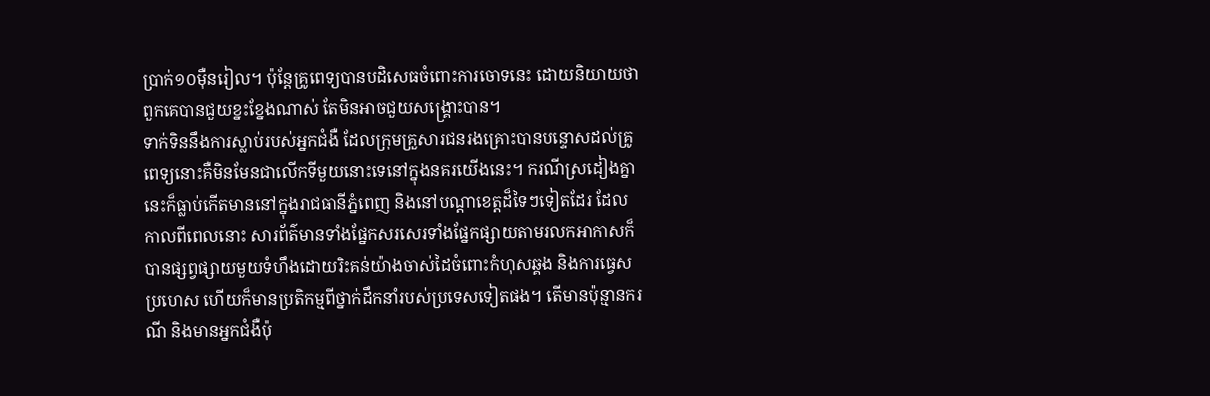ប្រាក់១០ម៉ឺនរៀល។ ប៉ុន្តែគ្រូពេទ្យបានបដិសេធចំពោះការចោទនេះ ដោយនិយាយថា ពួកគេបានជួយខ្នះខ្នែងណាស់ តែមិនអាចជួយសង្គ្រោះបាន។
ទាក់ទិននឹងការស្លាប់របស់អ្នកជំងឺ ដែលក្រុមគ្រួសារជនរងគ្រោះបានបន្ទោសដល់គ្រូពេទ្យនោះគឺមិនមែនជាលើកទីមួយនោះទេនៅក្នុងនគរយើងនេះ។ ករណីស្រដៀងគ្នានេះក៏ធ្លាប់កើតមាននៅក្នុងរាជធានីភ្នំពេញ និងនៅបណ្ដាខេត្តដ៏ទៃៗទៀតដែរ ដែលកាលពីពេលនោះ សារព័ត៌មានទាំងផ្នែកសរសេរទាំងផ្នែកផ្សាយតាមរលកអាកាសក៏បានផ្សព្វផ្សាយមួយទំហឹងដោយរិះគន់យ៉ាងចាស់ដៃចំពោះកំហុសឆ្គង និងការធ្វេសប្រហេស ហើយក៏មានប្រតិកម្មពីថ្នាក់ដឹកនាំរបស់ប្រទេសទៀតផង។ តើមានប៉ុន្មានករណី និងមានអ្នកជំងឺប៉ុ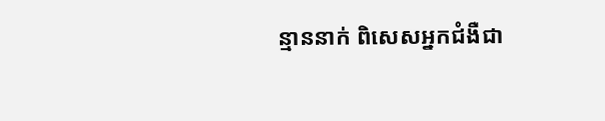ន្មាននាក់ ពិសេសអ្នកជំងឺជា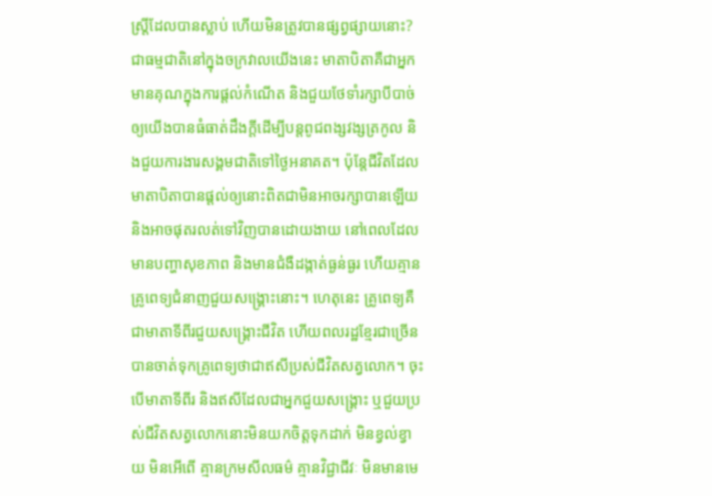ស្រ្តីដែលបានស្លាប់ ហើយមិនត្រូវបានផ្សព្វផ្សាយនោះ?
ជាធម្មជាតិនៅក្នុងចក្រវាលយើងនេះ មាតាបិតាគឺជាអ្នកមានគុណក្នុងការផ្ដល់កំណើត និងជួយថែទាំរក្សាបីបាច់ឲ្យយើងបានធំធាត់ដឹងក្ដីដើម្បីបន្តពូជពង្សវង្សត្រកូល និងជួយការងារសង្គមជាតិទៅថ្ងៃអនាគត។ ប៉ុន្តែជីវិតដែលមាតាបិតាបានផ្ដល់ឲ្យនោះពិតជាមិនអាចរក្សាបានឡើយ និងអាចផុតរលត់ទៅវិញបានដោយងាយ នៅពេលដែលមានបញ្ហាសុខភាព និងមានជំងឺដង្កាត់ធ្ងន់ធ្ងរ ហើយគ្មានគ្រូពេទ្យជំនាញជួយសង្គ្រោះនោះ។ ហេតុនេះ គ្រូពេទ្យគឺជាមាតាទីពីរជួយសង្គ្រោះជីវិត ហើយពលរដ្ឋខ្មែរជាច្រើនបានចាត់ទុកគ្រូពេទ្យថាជាឥសីប្រស់ជីវិតសត្វលោក។ ចុះបើមាតាទីពីរ និងឥសីដែលជាអ្នកជួយសង្គ្រោះ ឬជួយប្រស់ជីវិតសត្វលោកនោះមិនយកចិត្តទុកដាក់ មិនខ្វល់ខ្វាយ មិនអើពើ គ្មានក្រមសីលធម៌ គ្មានវិជ្ជាជីវៈ មិនមានមេ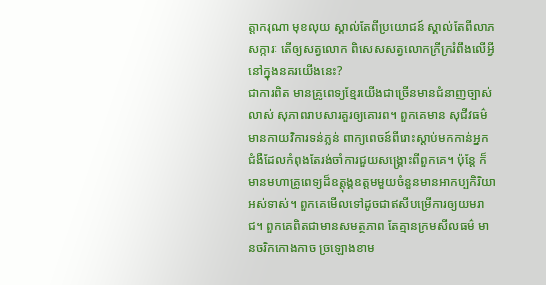ត្តាករុណា មុខលុយ ស្គាល់តែពីប្រយោជន៍ ស្គាល់តែពីលាភសក្ការៈ តើឲ្យសត្វលោក ពិសេសសត្វលោកក្រីក្ររំពឹងលើអ្វីនៅក្នុងនគរយើងនេះ?
ជាការពិត មានគ្រូពេទ្យខ្មែរយើងជាច្រើនមានជំនាញច្បាស់លាស់ សុភាពរាបសារគួរឲ្យគោរព។ ពួកគេមាន សុជីវធម៌ មានកាយវិការទន់ភ្លន់ ពាក្យពេចន៍ពីរោះស្ដាប់មកកាន់អ្នកជំងឺដែលកំពុងតែរង់ចាំការជួយសង្គ្រោះពីពួកគេ។ ប៉ុន្តែ ក៏មានមហាគ្រូពេទ្យដ៏ឧត្ដុង្គឧត្ដមមួយចំនួនមានអាកប្បកិរិយាអស់ទាស់។ ពួកគេមើលទៅដូចជាឥសីបម្រើការឲ្យយមរាជ។ ពួកគេពិតជាមានសមត្ថភាព តែគ្មានក្រមសីលធម៌ មានចរិកកោងកាច ច្រឡោងខាម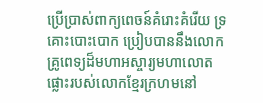ប្រើប្រាស់ពាក្យពេចន៍គំរោះគំរើយ ទ្រគោះបោះបោក ប្រៀបបាននឹងលោកគ្រូពេទ្យដ៏មហាអស្ចារ្យមហាលោតផ្លោះរបស់លោកខ្មែរក្រហមនៅ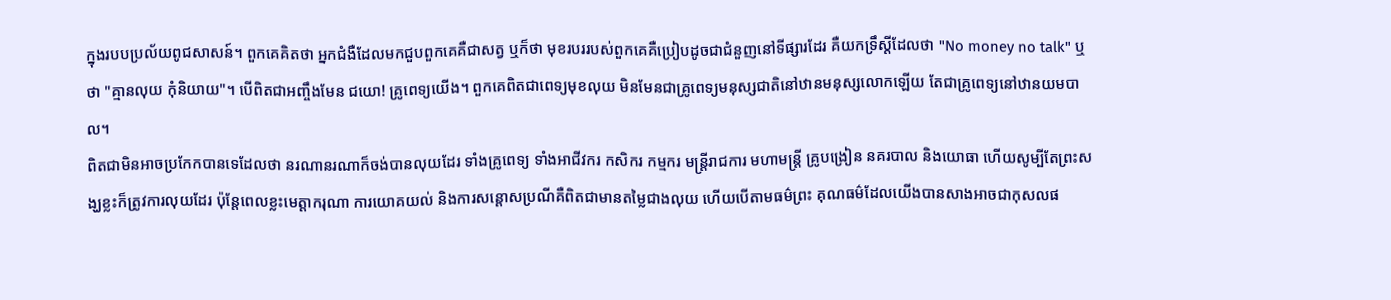ក្នុងរបបប្រល័យពូជសាសន៍។ ពួកគេគិតថា អ្នកជំងឺដែលមកជួបពួកគេគឺជាសត្វ ឬក៏ថា មុខរបររបស់ពួកគេគឺប្រៀបដូចជាជំនួញនៅទីផ្សារដែរ គឺយកទ្រឹស្ដីដែលថា "No money no talk" ឬថា "គ្មានលុយ កុំនិយាយ"។ បើពិតជាអញ្ចឹងមែន ជយោ! គ្រូពេទ្យយើង។ ពួកគេពិតជាពេទ្យមុខលុយ មិនមែនជាគ្រូពេទ្យមនុស្សជាតិនៅឋានមនុស្សលោកឡើយ តែជាគ្រូពេទ្យនៅឋានយមបាល។
ពិតជាមិនអាចប្រកែកបានទេដែលថា នរណានរណាក៏ចង់បានលុយដែរ ទាំងគ្រូពេទ្យ ទាំងអាជីវករ កសិករ កម្មករ មន្ត្រីរាជការ មហាមន្ត្រី គ្រូបង្រៀន នគរបាល និងយោធា ហើយសូម្បីតែព្រះសង្ឃខ្លះក៏ត្រូវការលុយដែរ ប៉ុន្តែពេលខ្លះមេត្តាករុណា ការយោគយល់ និងការសន្ដោសប្រណីគឺពិតជាមានតម្លៃជាងលុយ ហើយបើតាមធម៌ព្រះ គុណធម៌ដែលយើងបានសាងអាចជាកុសលផ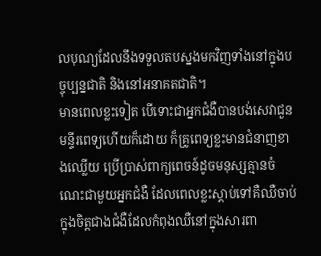លបុណ្យដែលនឹងទទួលតបស្នងមកវិញទាំងនៅក្នុងបច្ចុប្បន្នជាតិ និងនៅអនាគតជាតិ។
មានពេលខ្លះទៀត បើទោះជាអ្នកជំងឺបានបង់សេវាជួនមន្ទីរពេទ្យហើយក៏ដោយ ក៏គ្រូពេទ្យខ្លះមានជំនាញខាងឈ្លើយ ប្រើប្រាស់ពាក្យពេចន៍ដូចមនុស្សគ្មានចំណេះជាមួយអ្នកជំងឺ ដែលពេលខ្លះស្ដាប់ទៅគឺឈឺចាប់ក្នុងចិត្តជាងជំងឺដែលកំពុងឈឺនៅក្នុងសារពា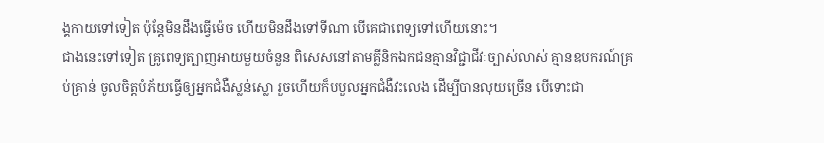ង្គកាយទៅទៀត ប៉ុន្តែមិនដឹងធ្វើម៉េច ហើយមិនដឹងទៅទីណា បើគេជាពេទ្យទៅហើយនោះ។
ជាងនេះទៅទៀត គ្រូពេទ្យត្បាញអាយមួយចំនួន ពិសេសនៅតាមគ្លីនិកឯកជនគ្មានវិជ្ជាជីវៈច្បាស់លាស់ គ្មានឧបករណ៍គ្រប់គ្រាន់ ចូលចិត្តបំភ័យធ្វើឲ្យអ្នកជំងឺស្លន់ស្លោ រួចហើយក៏បបួលអ្នកជំងឺវះលេង ដើម្បីបានលុយច្រើន បើទោះជា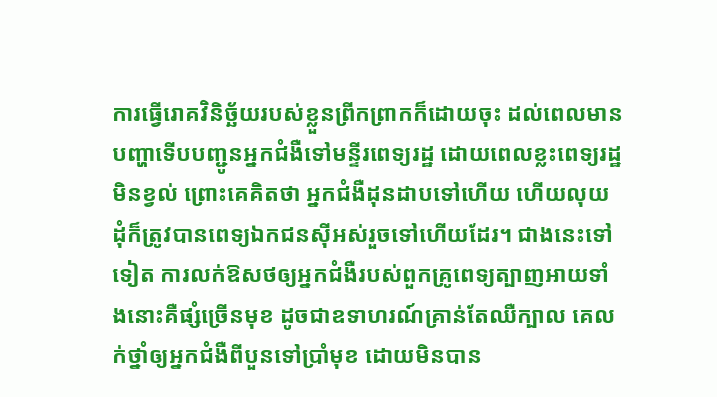ការធ្វើរោគវិនិច្ឆ័យរបស់ខ្លួនព្រីកព្រាកក៏ដោយចុះ ដល់ពេលមានបញ្ហាទើបបញ្ជូនអ្នកជំងឺទៅមន្ទីរពេទ្យរដ្ឋ ដោយពេលខ្លះពេទ្យរដ្ឋមិនខ្វល់ ព្រោះគេគិតថា អ្នកជំងឺដុនដាបទៅហើយ ហើយលុយដុំក៏ត្រូវបានពេទ្យឯកជនស៊ីអស់រួចទៅហើយដែរ។ ជាងនេះទៅទៀត ការលក់ឱសថឲ្យអ្នកជំងឺរបស់ពួកគ្រូពេទ្យត្បាញអាយទាំងនោះគឺផ្សំច្រើនមុខ ដូចជាឧទាហរណ៍គ្រាន់តែឈឺក្បាល គេលក់ថ្នាំឲ្យអ្នកជំងឺពីបួនទៅប្រាំមុខ ដោយមិនបាន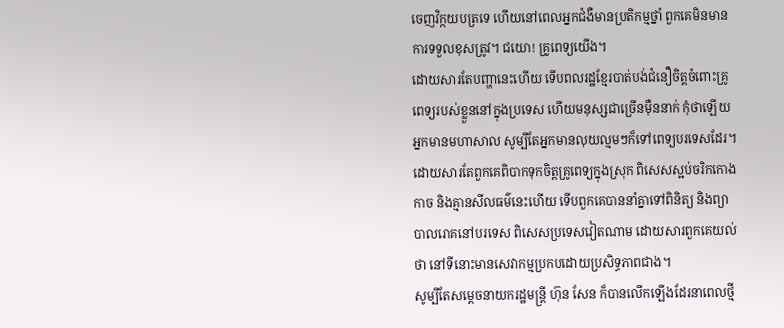ចេញវិក្កយបត្រទេ ហើយនៅពេលអ្នកជំងឺមានប្រតិកម្មថ្នាំ ពួកគេមិនមានការទទួលខុសត្រូវ។ ជយោ! គ្រូពេទ្យយើង។
ដោយសារតែបញ្ហានេះហើយ ទើបពលរដ្ឋខ្មែរបាត់បង់ជំនឿចិត្តចំពោះគ្រូពេទ្យរបស់ខ្លួននៅក្នុងប្រទេស ហើយមនុស្សជាច្រើនម៉ឺននាក់ កុំថាឡើយអ្នកមានមហាសាល សូម្បីតែអ្នកមានលុយល្មមៗក៏ទៅពេទ្យបរទេសដែរ។ ដោយសារតែពួកគេពិបាកទុកចិត្តគ្រូពេទ្យក្នុងស្រុក ពិសេសស្អប់ចរិកកោងកាច និងគ្មានសីលធម៌នេះហើយ ទើបពួកគេបាននាំគ្នាទៅពិនិត្យ និងព្យាបាលរោគនៅបរទេស ពិសេសប្រទេសវៀតណាម ដោយសារពួកគេយល់ថា នៅទីនោះមានសេវាកម្មប្រកបដោយប្រសិទ្ធភាពជាង។
សូម្បីតែសម្ដេចនាយករដ្ឋមន្ត្រី ហ៊ុន សែន ក៏បានលើកឡើងដែរនាពេលថ្មី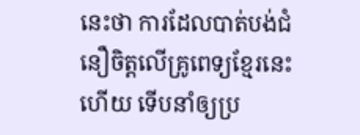នេះថា ការដែលបាត់បង់ជំនឿចិត្តលើគ្រូពេទ្យខ្មែរនេះហើយ ទើបនាំឲ្យប្រ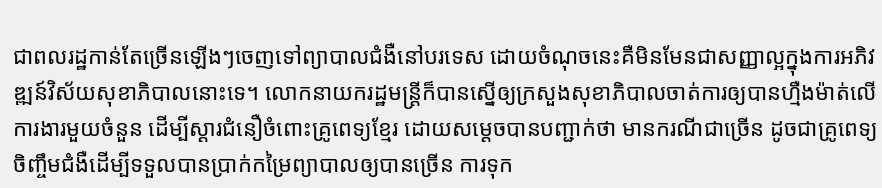ជាពលរដ្ឋកាន់តែច្រើនឡើងៗចេញទៅព្យាបាលជំងឺនៅបរទេស ដោយចំណុចនេះគឺមិនមែនជាសញ្ញាល្អក្នុងការអភិវឌ្ឍន៍វិស័យសុខាភិបាលនោះទេ។ លោកនាយករដ្ឋមន្ត្រីក៏បានស្នើឲ្យក្រសួងសុខាភិបាលចាត់ការឲ្យបានហ្មឺងម៉ាត់លើការងារមួយចំនួន ដើម្បីស្ដារជំនឿចំពោះគ្រូពេទ្យខ្មែរ ដោយសម្ដេចបានបញ្ជាក់ថា មានករណីជាច្រើន ដូចជាគ្រូពេទ្យចិញ្ចឹមជំងឺដើម្បីទទួលបានប្រាក់កម្រៃព្យាបាលឲ្យបានច្រើន ការទុក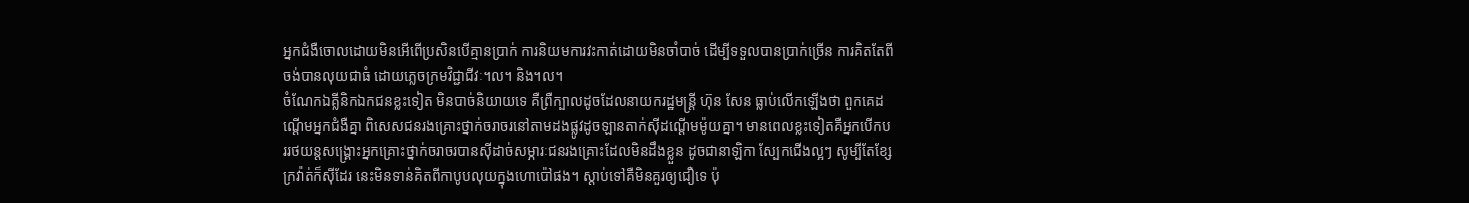អ្នកជំងឺចោលដោយមិនអើពើប្រសិនបើគ្មានប្រាក់ ការនិយមការវះកាត់ដោយមិនចាំបាច់ ដើម្បីទទួលបានប្រាក់ច្រើន ការគិតតែពីចង់បានលុយជាធំ ដោយភ្លេចក្រមវិជ្ជាជីវៈ។ល។ និង។ល។
ចំណែកឯគ្លីនិកឯកជនខ្លះទៀត មិនបាច់និយាយទេ គឺព្រឺក្បាលដូចដែលនាយករដ្ឋមន្ត្រី ហ៊ុន សែន ធ្លាប់លើកឡើងថា ពួកគេដណ្ដើមអ្នកជំងឺគ្នា ពិសេសជនរងគ្រោះថ្នាក់ចរាចរនៅតាមដងផ្លូវដូចឡានតាក់ស៊ីដណ្ដើមម៉ូយគ្នា។ មានពេលខ្លះទៀតគឺអ្នកបើកបររថយន្តសង្គ្រោះអ្នកគ្រោះថ្នាក់ចរាចរបានស៊ីដាច់សម្ភារៈជនរងគ្រោះដែលមិនដឹងខ្លួន ដូចជានាឡិកា ស្បែកជើងល្អៗ សូម្បីតែខ្សែក្រវ៉ាត់ក៏ស៊ីដែរ នេះមិនទាន់គិតពីកាបូបលុយក្នុងហោប៉ៅផង។ ស្ដាប់ទៅគឺមិនគួរឲ្យជឿទេ ប៉ុ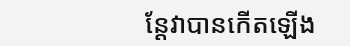ន្តែវាបានកើតឡើង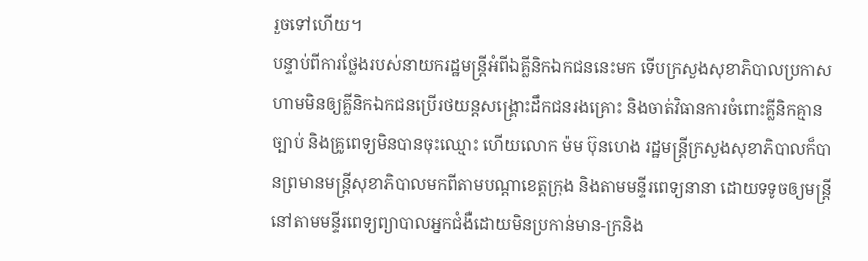រួចទៅហើយ។
បន្ទាប់ពីការថ្លែងរបស់នាយករដ្ឋមន្ត្រីអំពីឯគ្លីនិកឯកជននេះមក ទើបក្រសួងសុខាភិបាលប្រកាសហាមមិនឲ្យគ្លីនិកឯកជនប្រើរថយន្តសង្គ្រោះដឹកជនរងគ្រោះ និងចាត់វិធានការចំពោះគ្លីនិកគ្មានច្បាប់ និងគ្រូពេទ្យមិនបានចុះឈ្មោះ ហើយលោក ម៉ម ប៊ុនហេង រដ្ឋមន្ត្រីក្រសួងសុខាភិបាលក៏បានព្រមានមន្ត្រីសុខាភិបាលមកពីតាមបណ្ដាខេត្តក្រុង និងតាមមន្ទីរពេទ្យនានា ដោយទទូចឲ្យមន្ត្រីនៅតាមមន្ទីរពេទ្យព្យាបាលអ្នកជំងឺដោយមិនប្រកាន់មាន-ក្រនិង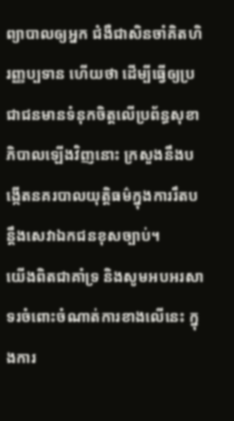ព្យាបាលឲ្យអ្នក ជំងឺជាសិនចាំគិតហិរញ្ញប្បទាន ហើយថា ដើម្បីធ្វើឲ្យប្រជាជនមានទំនុកចិត្តលើប្រព័ន្ធសុខាភិបាលឡើងវិញនោះ ក្រសួងនឹងបង្កើតនគរបាលយុត្តិធម៌ក្នុងការរឹតបន្តឹងសេវាឯកជនខុសច្បាប់។
យើងពិតជាគាំទ្រ និងសូមអបអរសាទរចំពោះចំណាត់ការខាងលើនេះ ក្នុងការ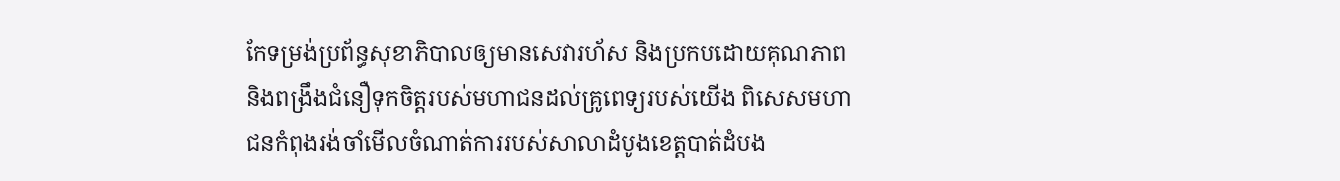កែទម្រង់ប្រព័ន្ធសុខាភិបាលឲ្យមានសេវារហ័ស និងប្រកបដោយគុណភាព និងពង្រឹងជំនឿទុកចិត្តរបស់មហាជនដល់គ្រូពេទ្យរបស់យើង ពិសេសមហាជនកំពុងរង់ចាំមើលចំណាត់ការរបស់សាលាដំបូងខេត្តបាត់ដំបង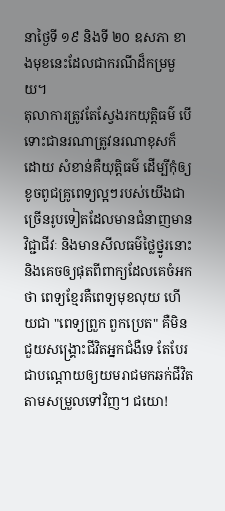នាថ្ងៃទី ១៩ និងទី ២០ ឧសភា ខាងមុខនេះដែលជាករណីដ៏កម្រមួយ។
តុលាការត្រូវតែស្វែងរកយុត្តិធម៌ បើទោះជានរណាត្រូវនរណាខុសក៏ដោយ សំខាន់គឺយុត្តិធម៌ ដើម្បីកុំឲ្យខូចពូជគ្រូពេទ្យល្អៗរបស់យើងជាច្រើនរូបទៀតដែលមានជំនាញមានវិជ្ជាជីវៈ និងមានសីលធម៌ថ្លៃថ្នូរនោះ និងគេចឲ្យផុតពីពាក្យដែលគេចំអកថា ពេទ្យខ្មែរគឺពេទ្យមុខលុយ ហើយជា "ពេទ្យព្រួក ពួកប្រេត" គឺមិនជួយសង្គ្រោះជីវិតអ្នកជំងឺទេ តែបែរជាបណ្ដោយឲ្យយមរាជមកឆក់ជីវិតតាមសម្រួលទៅវិញ។ ជយោ!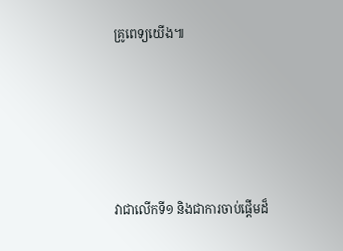គ្រូពេទ្យយើង៕





វាជាលើកទី១ និងជាការចាប់ផ្ដើមដ៏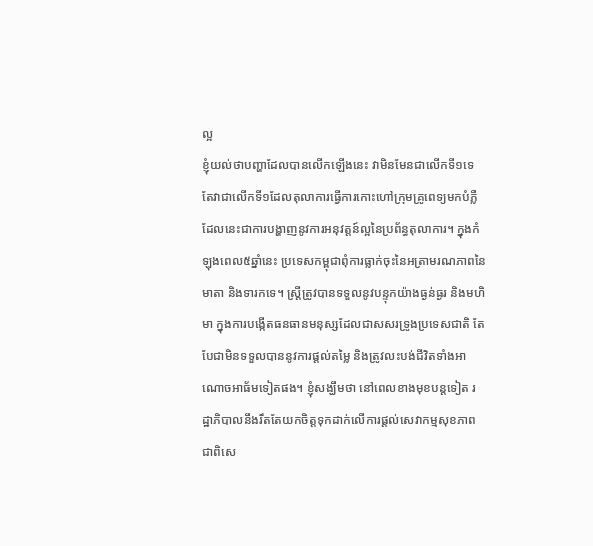ល្អ
ខ្ញុំយល់ថាបញ្ហាដែលបានលើកឡើងនេះ វាមិនមែនជាលើកទី១ទេ តែវាជាលើកទី១ដែលតុលាការធ្វើការកោះហៅក្រុមគ្រូពេទ្យមកបំភ្លឺ ដែលនេះជាការបង្ហាញនូវការអនុវត្តន៍ល្អនៃប្រព័ន្ធតុលាការ។ ក្នុងកំឡុងពេល៥ឆ្នាំនេះ ប្រទេសកម្ពុជាពុំការធ្លាក់ចុះនៃអត្រាមរណភាពនៃមាតា និងទារកទេ។ ស្ត្រីត្រូវបានទទួលនូវបន្ទុកយ៉ាងធ្ងន់ធ្ងរ និងមហិមា ក្នុងការបង្កើតធនធានមនុស្សដែលជាសសរទ្រូងប្រទេសជាតិ តែបែជាមិនទទួលបាននូវការផ្ដល់តម្លៃ និងត្រូវលះបង់ជីវិតទាំងអាណោចអាធ័មទៀតផង។ ខ្ញុំសង្ឃឹមថា នៅពេលខាងមុខបន្តទៀត រដ្ឋាភិបាលនឹងរឹតតែយកចិត្តទុកដាក់លើការផ្ដល់សេវាកម្មសុខភាព ជាពិសេ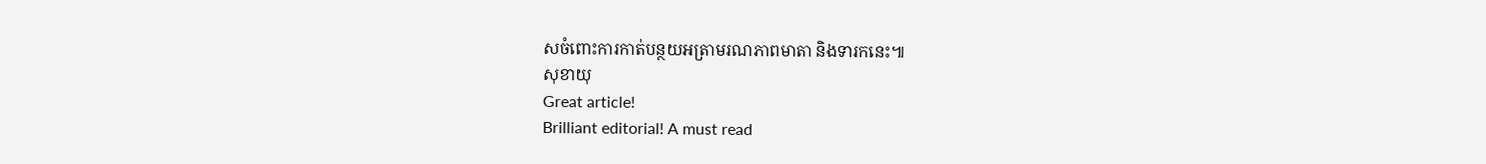សចំពោះការកាត់បន្ថយអត្រាមរណភាពមាតា និងទារកនេះ៕
សុខាយុ
Great article!
Brilliant editorial! A must read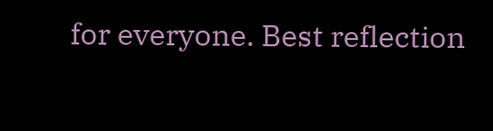for everyone. Best reflection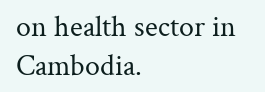on health sector in Cambodia.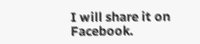I will share it on Facebook.